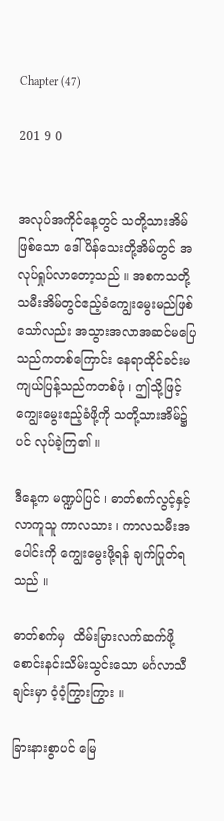Chapter (47)

201 9 0


အလုပ်အကိုင်နေ့တွင် သတို့သားအိမ်ဖြစ်သော ဒေါ်ပိန်သေးတို့အိမ်တွင် အလုပ်ရှုပ်လာတော့သည် ။ အစကသတို့သမီးအိမ်တွင်ဧည့်ခံကျွေးမွေးမည်ဖြစ်သော်လည်း အသွားအလာအဆင်မပြေသည်ကတ‌စ်ကြောင်း နေရာထိုင်ခင်းမကျယ်ပြန့်သည်ကတစ်ဖုံ ၊ ဤသို့ဖြင့် ကျွေးမွေးဧည့်ခံဖို့ကို ‌သတို့သားအိမ်၌ပင် လုပ်ခဲ့ကြ၏ ။

ဒီနေ့က မဏ္ဍပ်ပြင် ၊ ဓာတ်စက်လွင့်နှင့်လာကူသူ ကာလသား ၊ ကာလသမီးအပေါင်းကို ကျွေးမွေးဖို့ရန် ချက်ပြုတ်ရသည် ။

ဓာတ်စက်မှ  ထိမ်းမြားလက်ဆက်ဖို့ စောင်းနင်းသိမ်းသွင်းသော မင်္ဂလာသီချင်းမှာ ဝံ့ဝံ့ကြွားကြွား ။

ခြားနားစွာပင် မြေ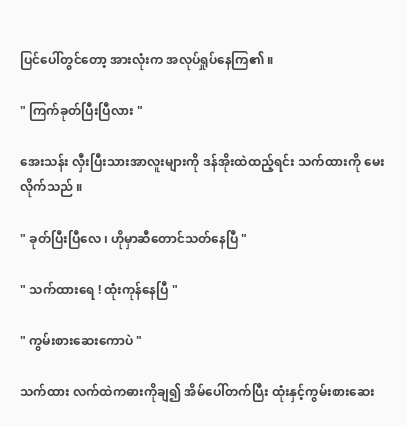ပြင်ပေါ်တွင်တော့ အားလုံးက အလုပ်ရှုပ်နေကြ၏ ။

" ကြက်ခုတ်ပြီးပြီလား "

အေးသန်း လှီးပြီးသားအာလူးများကို ဒန်အိုးထဲထည့်ရင်း သက်ထားကို မေးလိုက်သည် ။

" ခုတ်ပြီးပြီလေ ၊ ဟိုမှာဆီတောင်သတ်နေပြီ "

" သက်ထားရေ ! ထုံးကုန်နေပြီ "

" ကွမ်းစားဆေးကောပဲ "

သက်ထား လက်ထဲကဓားကိုချ၍ အိမ်ပေါ်တက်ပြီး ထုံးနှင့်ကွမ်းစားဆေး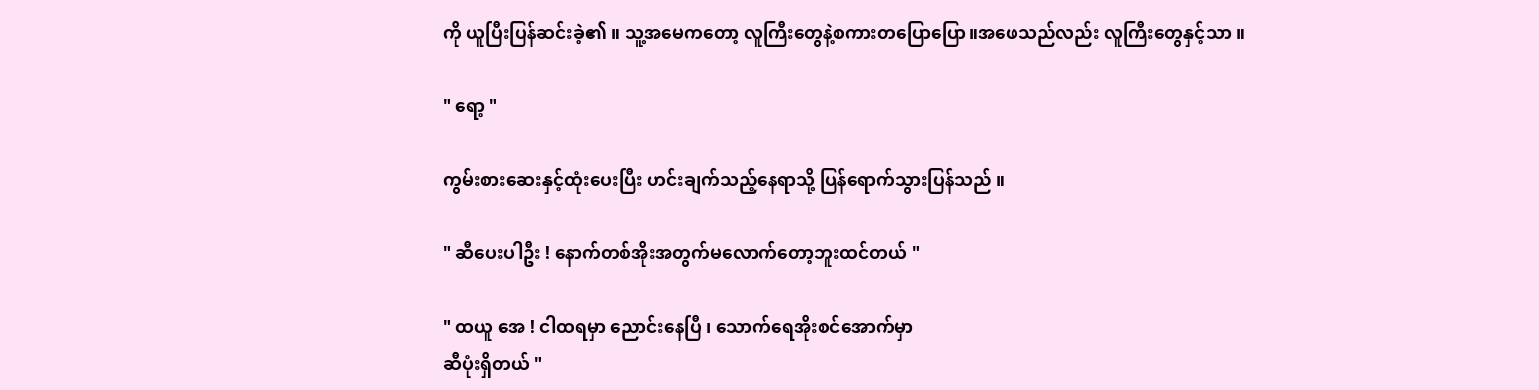ကို ယူပြီးပြန်ဆင်းခဲ့၏ ။ သူ့အမေကတော့ လူကြီးတွေနဲ့စကားတပြောပြော။အဖေသည်လည်း လူကြီးတွေနှင့်သာ ။

" ရော့ "

ကွမ်းစားဆေးနှင့်ထုံးပေးပြီး ဟင်းချက်သည့်နေရာသို့ ပြန်ရောက်သွားပြန်သည် ။

" ဆီပေးပါဦး ! နောက်တစ်အိုးအတွက်မလောက်တော့ဘူးထင်တယ် "

" ထယူ အေ ! ငါထရမှာ ညောင်းနေပြီ ၊ သောက်ရေအိုးစင်အောက်မှာ
ဆီပုံးရှိတယ် "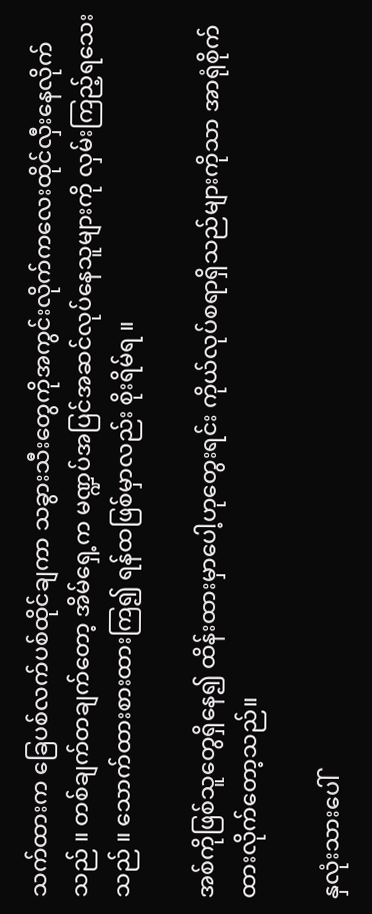သက်ထားက ခြေပစ်လက်ပစ်ထိုင်ချကာ သခွားသီးတွေကိုအကွင်းလိုက်ကလေးထိုင်လှီးနေလိုက်သည် ။ တစ်ချက်တချက်တော့ အိမ်ရှေ့က မဏ္ဍပ်အပြင်အဆင်လုပ်နေသူများကို လှမ်းကြည့်ရသေးသည် ။ သောက်ထားစားထားကြ၍ ရန်ထဖြစ်မှာလည်း စိုးရိမ်ရ ။

အစ်ကိုဖြစ်သူတွေရှိနေ၍ ထိန်းထားမှာပေါ့ဟုတွေးရင်း ကိုယ်လုပ်စရာရှိသည်များကိုသာ အာရုံစိုက်ထားလိုက်တော့သည်။

နှလုံးသားပေါ်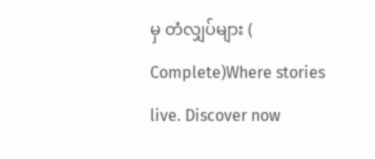မှ တံလျှပ်များ ( Complete)Where stories live. Discover now